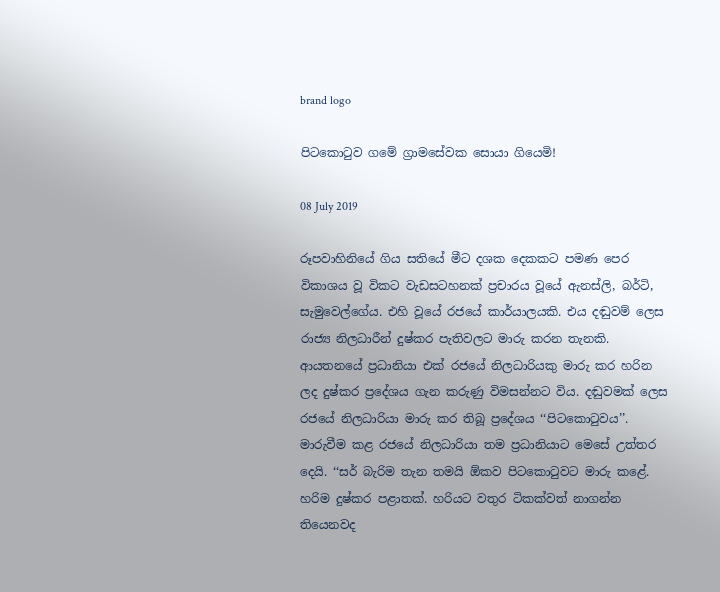brand logo

පිටකොටුව ගමේ ග්‍රාමසේවක සොයා ගියෙමි!

08 July 2019

රූපවාහිනියේ ගිය සතියේ මීට දශක දෙකකට පමණ පෙර විකාශය වූ විකට වැඩසටහනක් ප්‍රචාරය වූයේ ඇනස්ලි, බර්ටි, සැමුවෙල්ගේය. එහි වූයේ රජයේ කාර්යාලයකි. එය දඬුවම් ලෙස රාජ්‍ය නිලධාරීන් දුෂ්කර පැතිවලට මාරු කරන තැනකි. ආයතනයේ ප්‍රධානියා එක් රජයේ නිලධාරියකු මාරු කර හරින ලද දුෂ්කර ප්‍රදේශය ගැන කරුණු විමසන්නට විය. දඬුවමක් ලෙස රජයේ නිලධාරියා මාරු කර තිබූ ප්‍රදේශය ‘‘පිටකොටුවය’’. මාරුවීම කළ රජයේ නිලධාරියා තම ප්‍රධානියාට මෙසේ උත්තර දෙයි. ‘‘සර් බැරිම තැන තමයි ඕකව පිටකොටුවට මාරු කළේ. හරිම දුෂ්කර පළාතක්. හරියට වතුර ටිකක්වත් නාගන්න තියෙනවද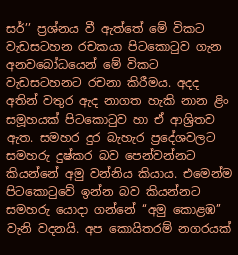සර්’’ ප්‍රශ්නය වී ඇත්තේ මේ විකට වැඩසටහන රචකයා පිටකොටුව ගැන අනවබෝධයෙන් මේ විකට වැඩසටහනට රචනා කිරීමය. අදද අතින් වතුර ඇද නාගත හැකි නාන ළිං සමූහයක් පිටකොටුව හා ඒ ආශ්‍රිතව ඇත. සමහර දුර බැහැර ප්‍රදේශවලට සමහරු දුෂ්කර බව පෙන්වන්නට කියන්නේ අමු වන්නිය කියාය. එමෙන්ම පිටකොටුවේ ඉන්න බව කියන්නට සමහරු යොදා ගන්නේ ‘‘අමු කොළඹ’’ වැනි වදනයි. අප කොයිතරම් නගරයක්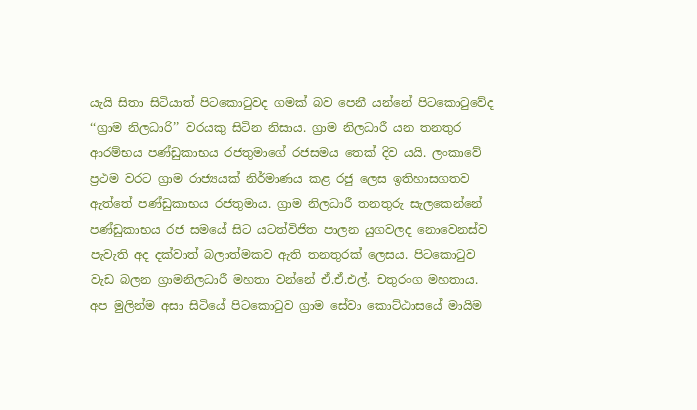යැයි සිතා සිටියාත් පිටකොටුවද ගමක් බව පෙනී යන්නේ පිටකොටුවේද ‘‘ග්‍රාම නිලධාරි’’ වරයකු සිටින නිසාය. ග්‍රාම නිලධාරී යන තනතුර ආරම්භය පණ්ඩුකාභය රජතුමාගේ රජසමය තෙක් දිව යයි. ලංකාවේ ප්‍රථම වරට ග්‍රාම රාජ්‍යයක් නිර්මාණය කළ රජු ලෙස ඉතිහාසගතව ඇත්තේ පණ්ඩුකාභය රජතුමාය. ග්‍රාම නිලධාරී තනතුරු සැලකෙන්නේ පණ්ඩුකාභය රජ සමයේ සිට යටත්විජිත පාලන යුගවලද නොවෙනස්ව පැවැති අද දක්වාත් බලාත්මකව ඇති තනතුරක් ලෙසය. පිටකොටුව වැඩ බලන ග්‍රාමනිලධාරී මහතා වන්නේ ඒ.ඒ.එල්. චතුරංග මහතාය. අප මුලින්ම අසා සිටියේ පිටකොටුව ග්‍රාම සේවා කොට්ඨාසයේ මායිම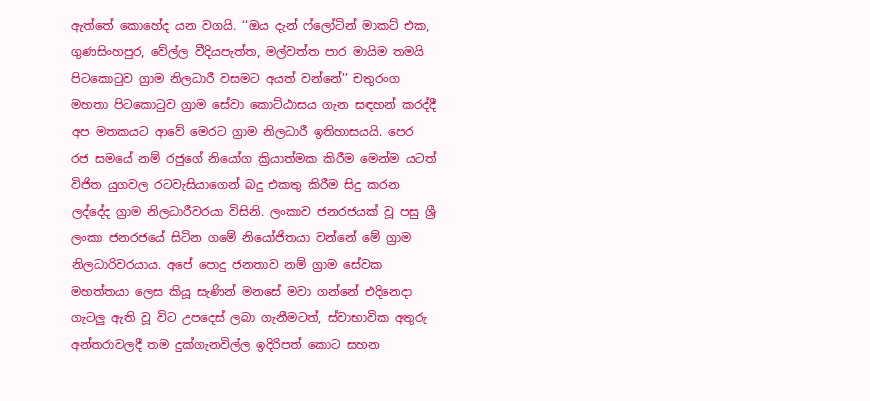ඇත්තේ කොහේද යන වගයි. ‘‘ඔය දැන් ෆ්ලෝටින් මාකට් එක, ගුණසිංහපුර, වේල්ල වීදියපැත්ත, මල්වත්ත පාර මායිම තමයි පිටකොටුව ග්‍රාම නිලධාරී වසමට අයත් වන්නේ’’ චතුරංග මහතා පිටකොටුව ග්‍රාම සේවා කොට්ඨාසය ගැන සඳහන් කරද්දී අප මතකයට ආවේ මෙරට ග්‍රාම නිලධාරී ඉතිහාසයයි. පෙර රජ සමයේ නම් රජුගේ නියෝග ක්‍රියාත්මක කිරීම මෙන්ම යටත් විජිත යුගවල රටවැසියාගෙන් බදු එකතු කිරීම සිදු කරන ලද්දේද ග්‍රාම නිලධාරීවරයා විසිනි. ලංකාව ජනරජයක් වූ පසු ශ්‍රී ලංකා ජනරජයේ සිටින ගමේ නියෝජිතයා වන්නේ මේ ග්‍රාම නිලධාරිවරයාය. අපේ පොදු ජනතාව නම් ග්‍රාම සේවක මහත්තයා ලෙස කියූ සැණින් මනසේ මවා ගන්නේ එදිනෙදා ගැටලු ඇති වූ විට උපදෙස් ලබා ගැනීමටත්, ස්වාභාවික අතුරු අන්තරාවලදී තම දුක්ගැනවිල්ල ඉදිරිපත් කොට සහන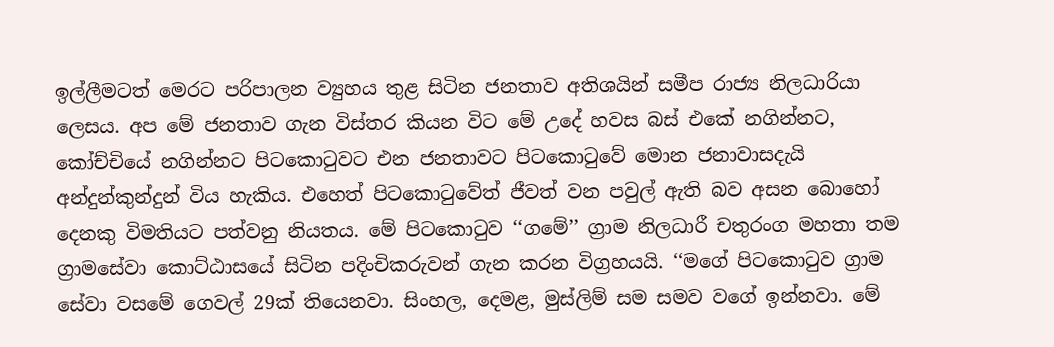ඉල්ලීමටත් මෙරට පරිපාලන ව්‍යුහය තුළ සිටින ජනතාව අතිශයින් සමීප රාජ්‍ය නිලධාරියා ලෙසය. අප මේ ජනතාව ගැන විස්තර කියන විට මේ උදේ හවස බස් එකේ නගින්නට, කෝච්චියේ නගින්නට පිටකොටුවට එන ජනතාවට පිටකොටුවේ මොන ජනාවාසදැයි අන්දුන්කුන්දුන් විය හැකිය. එහෙත් පිටකොටුවේත් ජීවත් වන පවුල් ඇති බව අසන බොහෝ දෙනකු විමතියට පත්වනු නියතය. මේ පිටකොටුව ‘‘ගමේ’’ ග්‍රාම නිලධාරී චතුරංග මහතා තම ග්‍රාමසේවා කොට්ඨාසයේ සිටින පදිංචිකරුවන් ගැන කරන විග්‍රහයයි. ‘‘මගේ පිටකොටුව ග්‍රාම සේවා වසමේ ගෙවල් 29ක් තියෙනවා. සිංහල, දෙමළ, මුස්ලිම් සම සමව වගේ ඉන්නවා. මේ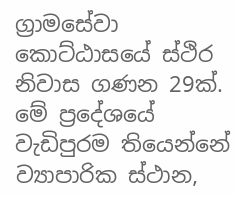ග්‍රාමසේවා කොට්ඨාසයේ ස්ථිර නිවාස ගණන 29ක්. මේ ප්‍රදේශයේ වැඩිපුරම තියෙන්නේ ව්‍යාපාරික ස්ථාන,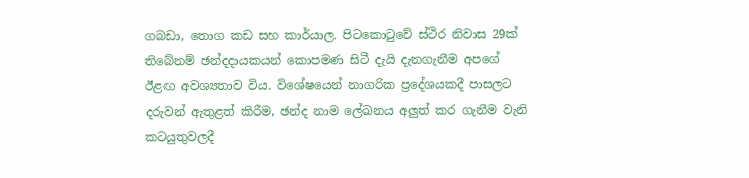ගබඩා, තොග කඩ සහ කාර්යාල. පිටකොටුවේ ස්ථිර නිවාස 29ක් තිබේනම් ඡන්දදායකයන් කොපමණ සිටී දැයි දැනගැනීම අපගේ ඊළඟ අවශ්‍යතාව විය. විශේෂයෙන් නාගරික ප්‍රදේශයකදී පාසලට දරුවන් ඇතුළත් කිරීම, ඡන්ද නාම ලේඛනය අලුත් කර ගැනීම වැනි කටයුතුවලදී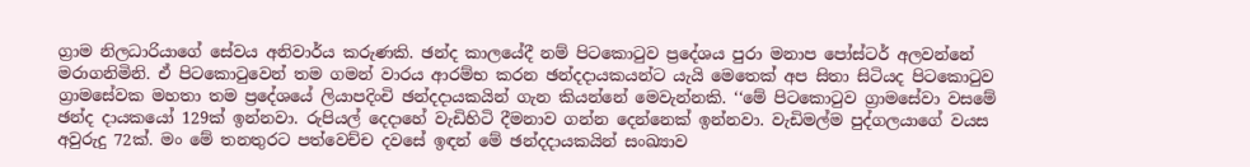ග්‍රාම නිලධාරියාගේ සේවය අනිවාර්ය කරුණකි. ඡන්ද කාලයේදී නම් පිටකොටුව ප්‍රදේශය පුරා මනාප පෝස්ටර් අලවන්නේ මරාගනිමිනි. ඒ පිටකොටුවෙන් තම ගමන් වාරය ආරම්භ කරන ඡන්දදායකයන්ට යැයි මෙතෙක් අප සිතා සිටියද පිටකොටුව ග්‍රාමසේවක මහතා තම ප්‍රදේශයේ ලියාපදිංචි ඡන්දදායකයින් ගැන කියන්නේ මෙවැන්නකි. ‘‘මේ පිටකොටුව ග්‍රාමසේවා වසමේ ඡන්ද දායකයෝ 129ක් ඉන්නවා. රුපියල් දෙදාහේ වැඩිහිටි දීමනාව ගන්න දෙන්නෙක් ඉන්නවා. වැඩිමල්ම පුද්ගලයාගේ වයස අවුරුදු 72ක්. මං මේ තනතුරට පත්වෙච්ච දවසේ ඉඳන් මේ ඡන්දදායකයින් සංඛ්‍යාව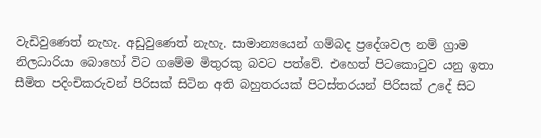වැඩිවුණෙත් නැහැ. අඩුවුණෙත් නැහැ. සාමාන්‍යයෙන් ගම්බද ප්‍රදේශවල නම් ග්‍රාම නිලධාරියා බොහෝ විට ගමේම මිතුරකු බවට පත්වේ. එහෙත් පිටකොටුව යනු ඉතා සීමිත පදිංචිකරුවන් පිරිසක් සිටින අති බහුතරයක් පිටස්තරයන් පිරිසක් උදේ සිට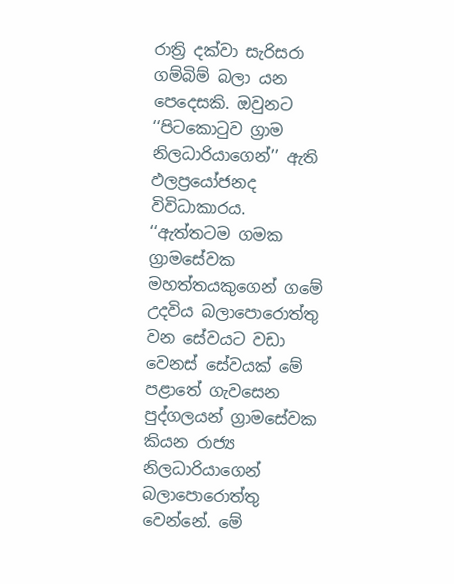රාත්‍රි දක්වා සැරිසරා ගම්බිම් බලා යන පෙදෙසකි. ඔවුනට ‘‘පිටකොටුව ග්‍රාම නිලධාරියාගෙන්’’ ඇති ඵලප්‍රයෝජනද විවිධාකාරය. ‘‘ඇත්තටම ගමක ග්‍රාමසේවක මහත්තයකුගෙන් ගමේ උදවිය බලාපොරොත්තු වන සේවයට වඩා වෙනස් සේවයක් මේ පළාතේ ගැවසෙන පුද්ගලයන් ග්‍රාමසේවක කියන රාජ්‍ය නිලධාරියාගෙන් බලාපොරොත්තු වෙන්නේ. මේ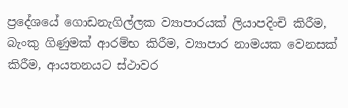ප්‍රදේශයේ ගොඩනැගිල්ලක ව්‍යාපාරයක් ලියාපදිංචි කිරීම, බැංකු ගිණුමක් ආරම්භ කිරීම, ව්‍යාපාර නාමයක වෙනසක් කිරීම, ආයතනයට ස්ථාවර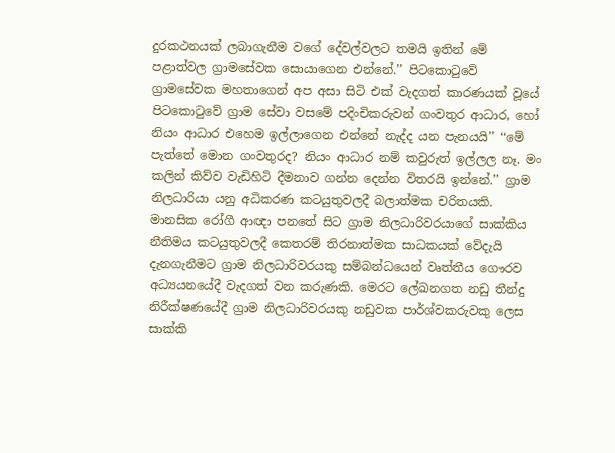දුරකථනයක් ලබාගැනීම වගේ දේවල්වලට තමයි ඉතින් මේ පළාත්වල ග්‍රාමසේවක සොයාගෙන එන්නේ.’’ පිටකොටුවේ ග්‍රාමසේවක මහතාගෙන් අප අසා සිටි එක් වැදගත් කාරණයක් වූයේ පිටකොටුවේ ග්‍රාම සේවා වසමේ පදිංචිකරුවන් ගංවතුර ආධාර, හෝ නියං ආධාර එහෙම ඉල්ලාගෙන එන්නේ නැද්ද යන පැනයයි’’ ‘‘මේ පැත්තේ මොන ගංවතුරද? නියං ආධාර නම් කවුරුත් ඉල්ලල නෑ. මං කලින් කිව්ව වැඩිහිටි දීමනාව ගන්න දෙන්න විතරයි ඉන්නේ.’’ ග්‍රාම නිලධාරියා යනු අධිකරණ කටයුතුවලදී බලාත්මක චරිතයකි. මානසික රෝගී ආඥා පනතේ සිට ග්‍රාම නිලධාරිවරයාගේ සාක්කිය නීතිමය කටයුතුවලදී කෙතරම් තිරනාත්මක සාධකයක් වේදැයි දැනගැනීමට ග්‍රාම නිලධාරිවරයකු සම්බන්ධයෙන් වෘත්තීය ගෞරව අධ්‍යයනයේදී වැදගත් වන කරුණකි. මෙරට ලේඛනගත නඩු තීන්දු නිරීක්ෂණයේදී ග්‍රාම නිලධාරිවරයකු නඩුවක පාර්ශ්වකරුවකු ලෙස සාක්කි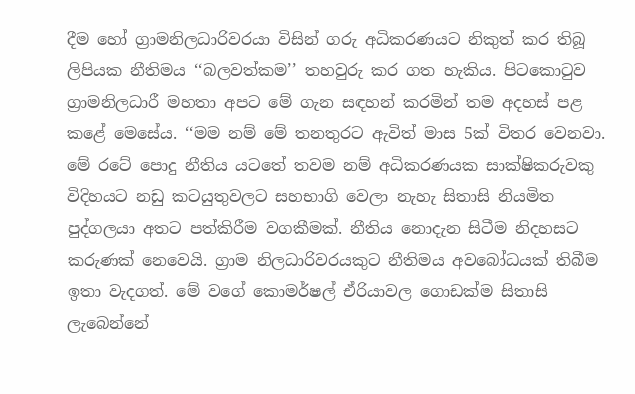දීම හෝ ග්‍රාමනිලධාරිවරයා විසින් ගරු අධිකරණයට නිකුත් කර තිබූ ලිපියක නීතිමය ‘‘බලවත්කම’’ තහවුරු කර ගත හැකිය. පිටකොටුව ග්‍රාමනිලධාරී මහතා අපට මේ ගැන සඳහන් කරමින් තම අදහස් පළ කළේ මෙසේය. ‘‘මම නම් මේ තනතුරට ඇවිත් මාස 5ක් විතර වෙනවා. මේ රටේ පොදු නීතිය යටතේ තවම නම් අධිකරණයක සාක්ෂිකරුවකු විදිහයට නඩු කටයුතුවලට සහභාගි වෙලා නැහැ සිතාසි නියමිත පුද්ගලයා අතට පත්කිරීම වගකීමක්. නීතිය නොදැන සිටීම නිදහසට කරුණක් නෙවෙයි. ග්‍රාම නිලධාරිවරයකුට නීතිමය අවබෝධයක් තිබීම ඉතා වැදගත්. මේ වගේ කොමර්ෂල් ඒරියාවල ගොඩක්ම සිතාසි ලැබෙන්නේ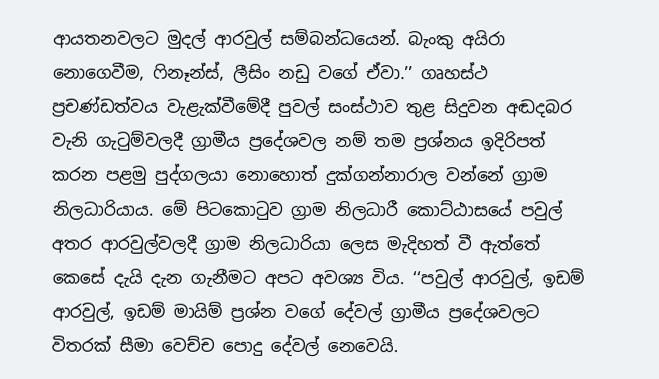ආයතනවලට මුදල් ආරවුල් සම්බන්ධයෙන්. බැංකු අයිරා නොගෙවීම, ෆිනෑන්ස්, ලීසිං නඩු වගේ ඒවා.’’ ගෘහස්ථ ප්‍රචණ්ඩත්වය වැළැක්වීමේදී පුවල් සංස්ථාව තුළ සිදුවන අඬදබර වැනි ගැටුම්වලදී ග්‍රාමීය ප්‍රදේශවල නම් තම ප්‍රශ්නය ඉදිරිපත් කරන පළමු පුද්ගලයා නොහොත් දුක්ගන්නාරාල වන්නේ ග්‍රාම නිලධාරියාය. මේ පිටකොටුව ග්‍රාම නිලධාරී කොට්ඨාසයේ පවුල් අතර ආරවුල්වලදී ග්‍රාම නිලධාරියා ලෙස මැදිහත් වී ඇත්තේ කෙසේ දැයි දැන ගැනීමට අපට අවශ්‍ය විය. ‘‘පවුල් ආරවුල්, ඉඩම් ආරවුල්, ඉඩම් මායිම් ප්‍රශ්න වගේ දේවල් ග්‍රාමීය ප්‍රදේශවලට විතරක් සීමා වෙච්ච පොදු දේවල් නෙවෙයි.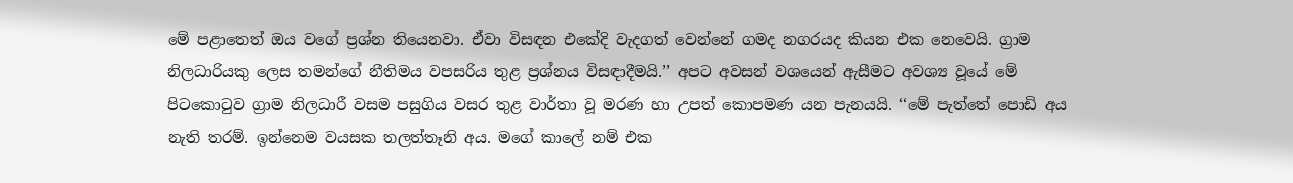මේ පළාතෙත් ඔය වගේ ප්‍රශ්න තියෙනවා. ඒවා විසඳන එකේදි වැදගත් වෙන්නේ ගමද නගරයද කියන එක නෙවෙයි. ග්‍රාම නිලධාරියකු ලෙස තමන්ගේ නීතිමය වපසරිය තුළ ප්‍රශ්නය විසඳාදීමයි.’’ අපට අවසන් වශයෙන් ඇසීමට අවශ්‍ය වූයේ මේ පිටකොටුව ග්‍රාම නිලධාරී වසම පසුගිය වසර තුළ වාර්තා වූ මරණ හා උපත් කොපමණ යන පැනයයි. ‘‘මේ පැත්තේ පොඩි අය නැති තරම්. ඉන්නෙම වයසක තලත්තෑනි අය. මගේ කාලේ නම් එක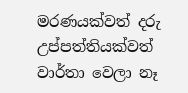මරණයක්වත් දරු උප්පත්තියක්වත් වාර්තා වෙලා නෑ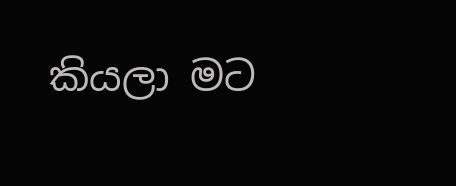කියලා මට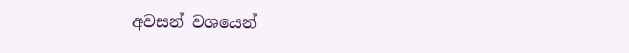අවසන් වශයෙන්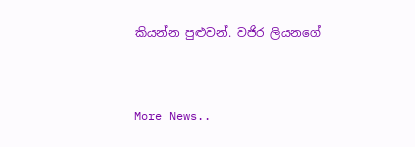කියන්න පුළුවන්. වජිර ලියනගේ


More News..